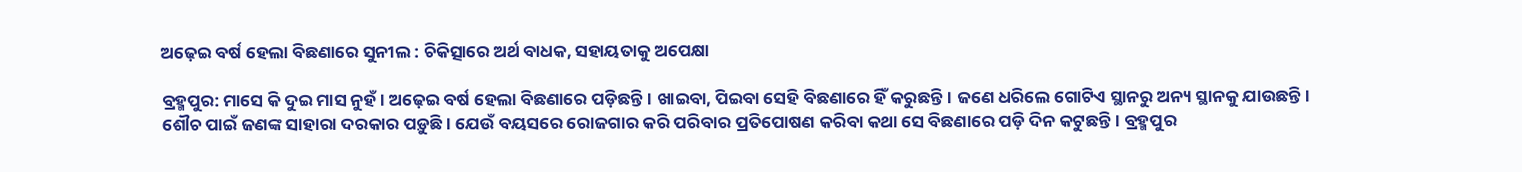ଅଢ଼େଇ ବର୍ଷ ହେଲା ବିଛଣାରେ ସୁନୀଲ : ଚିକିତ୍ସାରେ ଅର୍ଥ ବାଧକ, ସହାୟତାକୁ ଅପେକ୍ଷା

ବ୍ରହ୍ମପୁର: ମାସେ କି ଦୁଇ ମାସ ନୁହଁ। ଅଢ଼େଇ ବର୍ଷ ହେଲା ବିଛଣାରେ ପଡ଼ିଛନ୍ତି। ଖାଇବା, ପିଇବା ସେହି ବିଛଣାରେ ହିଁ କରୁଛନ୍ତି। ଜଣେ ଧରିଲେ ଗୋଟିଏ ସ୍ଥାନରୁ ଅନ୍ୟ ସ୍ଥାନକୁ ଯାଉଛନ୍ତି। ଶୌଚ ପାଇଁ ଜଣଙ୍କ ସାହାରା ଦରକାର ପଡ଼ୁଛି। ଯେଉଁ ବୟସରେ ରୋଜଗାର କରି ପରିବାର ପ୍ରତିପୋଷଣ କରିବା କଥା ସେ ବିଛଣାରେ ପଡ଼ି ଦିନ କଟୁଛନ୍ତି। ବ୍ରହ୍ମପୁର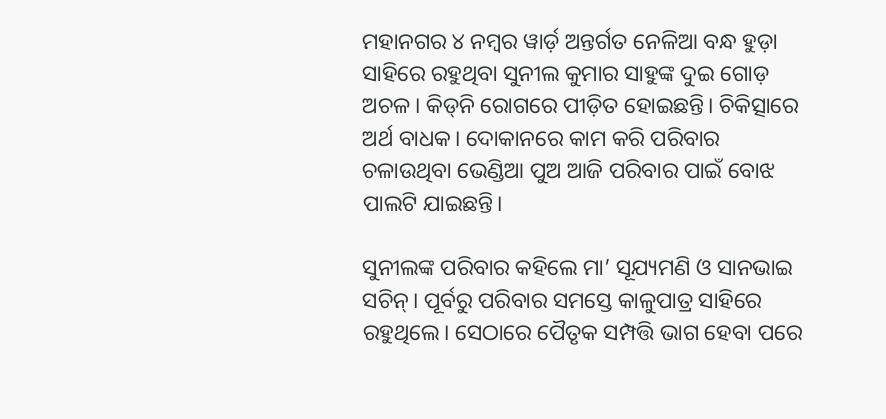ମହାନଗର ୪ ନମ୍ବର ୱାର୍ଡ଼ ଅନ୍ତର୍ଗତ ନେଳିଆ ବନ୍ଧ ହୁଡ଼ା ସାହିରେ ରହୁଥିବା ସୁନୀଲ କୁମାର ସାହୁଙ୍କ ଦୁଇ ଗୋଡ଼ ଅଚଳ। କିଡ୍‌ନି ରୋଗରେ ପୀଡ଼ିତ ହୋଇଛନ୍ତି। ଚିକିତ୍ସାରେ ଅର୍ଥ ବାଧକ। ଦୋକାନରେ କାମ କରି ପରିବାର ଚଳାଉଥିବା ଭେଣ୍ଡିଆ ପୁଅ ଆଜି ପରିବାର ପାଇଁ ବୋଝ ପାଲଟି ଯାଇଛନ୍ତି।

ସୁନୀଲଙ୍କ ପରିବାର କହିଲେ ମା’ ସୂଯ୍ୟମଣି ଓ ସାନଭାଇ ସଚିନ୍। ପୂର୍ବରୁ ପରିବାର ସମସ୍ତେ କାଳୁପାତ୍ର ସାହିରେ ରହୁଥିଲେ। ସେଠାରେ ପୈତୃକ ସମ୍ପତ୍ତି ଭାଗ ହେବା ପରେ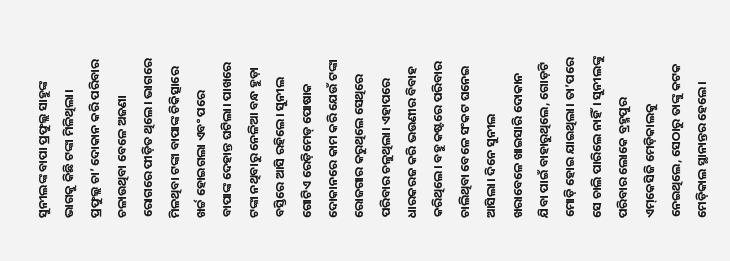ସୁନୀଲଙ୍କ ବାପା ପ୍ରଫୁଲ୍ଲ ସାହୁଙ୍କ ଭାଗକୁ କିଛି ଟଙ୍କା ମିଳିଥିଲା। ପ୍ରଫୁଲ୍ଲ ଚା’ ଦୋକାନ କରି ପରିବାର ଚଳାଉଥିବା ବେଳେ ଅଜଣା ରୋଗରେ ପୀଡ଼ିତ ଥିଲେ। ଭାଗରେ ମିଳଥିବା ଟଙ୍କା ବାପାଙ୍କ ଚିକିତ୍ସାରେ ଖର୍ଚ୍ଚ ହୋଇଗଲା ଏବଂ ପରେ ବାପାଙ୍କ ଦେହାନ୍ତ ଘଟିଲା। ପାଖରେ ଟଙ୍କା ନଥିବାରୁ ନେଳିଆ ବନ୍ଧ ହୁଡ଼ା ବସ୍ତିରେ ଆସି ରହିଲେ। ସୁନୀଲ ଗୋଟିଏ ରେଡ଼ିମେଡ୍‌ ପୋଷାକ ଦୋକାନରେ କାମ କରି ଯେଉଁ ଟଙ୍କା ରୋଜଗାର କରୁଥିଲେ ସେଥିରେ ପରିବାର ଚଳୁଥିଲା। ଏହାପରେ ଧାରକରଜ କରି ଭଉଣୀର ବିବାହ କରିଥିଲେ। ବହୁ କଷ୍ଟରେ ପରିବାର ଚାଲିଥିବା ବେଳେ ସଂକଟ ଘନେଇ ଆସିଲା। ଦିନେ ସୁନୀଲ ଖରାବେଳେ ଖାଇସାରି ଦୋକାନ ଯିବା ପାଇଁ ବାହାରୁଥିଲେ, ଗୋଡ଼ଟି ମୋଡ଼ି ହୋଇ ଯାଇଥିଲା। ତା’ପରେ ସେ ଚାଲି ପାରିଲେ ନାହିଁ। ସୁନୀଲଙ୍କୁ ପରିବାର ଲୋକେ ବ୍ରହ୍ମପୁର ଏମ୍‌କେସିଜି ମେଡ଼ିକାଲକୁ ନେଇଥିଲେ, ସେଠାରୁ ତାଙ୍କୁ କଟକ ମେଡ଼ିକାଲ ସ୍ଥାନାନ୍ତର ହେଲେ।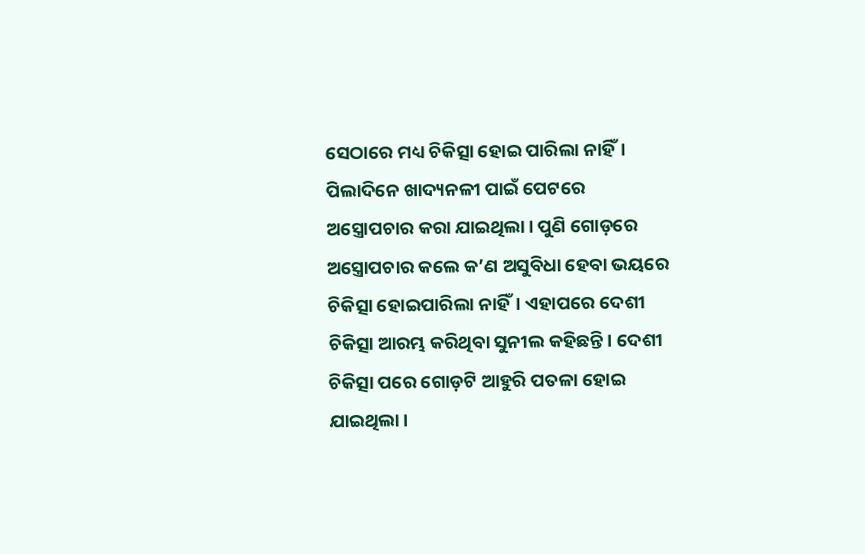ସେଠାରେ ମଧ୍ୟ ଚିକିତ୍ସା ହୋଇ ପାରିଲା ନାହିଁ। ପିଲାଦିନେ ଖାଦ୍ୟନଳୀ ପାଇଁ ପେଟରେ ଅସ୍ତ୍ରୋପଚାର କରା ଯାଇଥିଲା। ପୁଣି ଗୋଡ଼ରେ ଅସ୍ତ୍ରୋପଚାର କଲେ କ’ଣ ଅସୁବିଧା ହେବା ଭୟରେ ଚିକିତ୍ସା ହୋଇପାରିଲା ନାହିଁ। ଏହାପରେ ଦେଶୀ ଚିକିତ୍ସା ଆରମ୍ଭ କରିଥିବା ସୁନୀଲ କହିଛନ୍ତି। ଦେଶୀ ଚିକିତ୍ସା ପରେ ଗୋଡ଼ଟି ଆହୁରି ପତଳା ହୋଇ ଯାଇଥିଲା।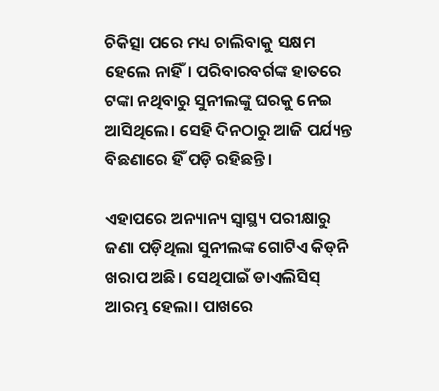ଚିକିତ୍ସା ପରେ ମଧ୍ୟ ଚାଲିବାକୁ ସକ୍ଷମ ହେଲେ ନାହିଁ। ପରିବାରବର୍ଗଙ୍କ ହାତରେ ଟଙ୍କା ନଥିବାରୁ ସୁନୀଲଙ୍କୁ ଘରକୁ ନେଇ ଆସିଥିଲେ। ସେହି ଦିନଠାରୁ ଆଜି ପର୍ଯ୍ୟନ୍ତ ବିଛଣାରେ ହିଁ ପଡ଼ି ରହିଛନ୍ତି।

ଏହାପରେ ଅନ୍ୟାନ୍ୟ ସ୍ବାସ୍ଥ୍ୟ ପରୀକ୍ଷାରୁ ଜଣା ପଡ଼ିଥିଲା ସୁନୀଲଙ୍କ ଗୋଟିଏ କିଡ୍‌ନି ଖରାପ ଅଛି। ସେଥିପାଇଁ ଡାଏଲିସିସ୍ ଆରମ୍ଭ ହେଲା। ପାଖରେ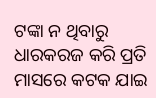ଟଙ୍କା ନ ଥିବାରୁ ଧାରକରଜ କରି ପ୍ରତି ମାସରେ କଟକ ଯାଇ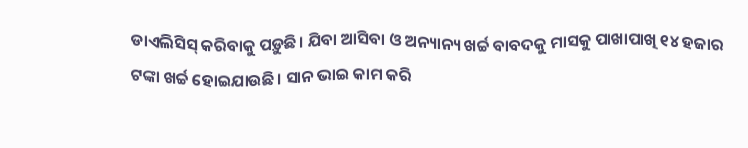ଡାଏଲିସିସ୍ କରିବାକୁ ପଡ଼ୁଛି। ଯିବା ଆସିବା ଓ ଅନ୍ୟାନ୍ୟ ଖର୍ଚ୍ଚ ବାବଦକୁ ମାସକୁ ପାଖାପାଖି ୧୪ ହଜାର ଟଙ୍କା ଖର୍ଚ୍ଚ ହୋଇଯାଉଛି। ସାନ ଭାଇ କାମ କରି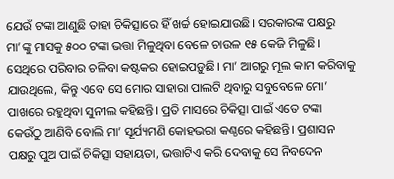ଯେଉଁ ଟଙ୍କା ଆଣୁଛି ତାହା ଚିକିତ୍ସାରେ ହିଁ ଖର୍ଚ୍ଚ ହୋଇଯାଉଛି। ସରକାରଙ୍କ ପକ୍ଷରୁ ମା’ଙ୍କୁ ମାସକୁ ୫୦୦ ଟଙ୍କା ଭତ୍ତା ମିଳୁଥିବା ବେଳେ ଚାଉଳ ୧୫ କେଜି ମିଳୁଛି। ସେଥିରେ ପରିବାର ଚଳିବା କଷ୍ଟକର ହୋଇପଡ଼ୁଛି। ମା’ ଆଗରୁ ମୂଲ କାମ କରିବାକୁ ଯାଉଥିଲେ, କିନ୍ତୁ ଏବେ ସେ ମୋର ସାହାରା ପାଲଟି ଥିବାରୁ ସବୁବେଳେ ମୋ’ ପାଖରେ ରହୁଥିବା ସୁନୀଲ କହିଛନ୍ତି। ପ୍ରତି ମାସରେ ଚିକିତ୍ସା ପାଇଁ ଏତେ ଟଙ୍କା କେଉଁଠୁ ଆଣିବି ବୋଲି ମା’ ସୂର୍ଯ୍ୟମଣି କୋହଭରା କଣ୍ଠରେ କହିଛନ୍ତି। ପ୍ରଶାସନ ପକ୍ଷରୁ ପୁଅ ପାଇଁ ଚିକିତ୍ସା ସହାୟତା, ଭତ୍ତାଟିଏ କରି ଦେବାକୁ ସେ ନିବଦେନ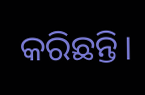କରିଛନ୍ତି।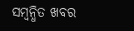ସମ୍ବନ୍ଧିତ ଖବର